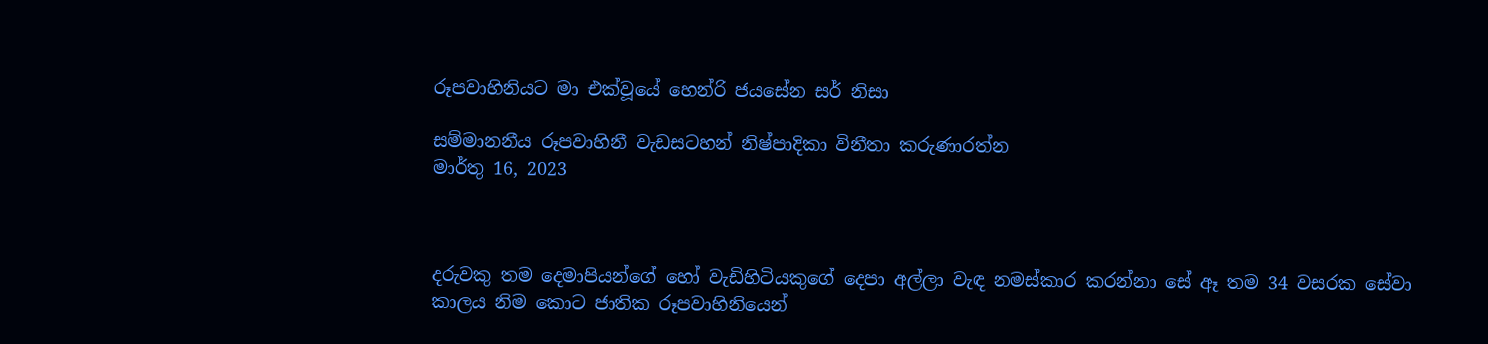රූපවාහිනියට මා එක්වූයේ හෙන්රි ජයසේන සර් නිසා

සම්මානනීය රූපවාහිනී වැඩසටහන් නිෂ්පාදිකා විනීතා කරුණාරත්න
මාර්තු 16, 2023



දරුවකු තම දෙමාපියන්ගේ හෝ වැඩිහිටියකුගේ දෙපා අල්ලා වැඳ නමස්කාර කරන්නා සේ ඈ තම 34 වසරක සේවා කාලය නිම කොට ජාතික රූපවාහිනියෙන්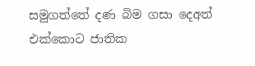සමුගත්තේ දණ බිම ගසා දෙඅත් එක්කොට ජාතික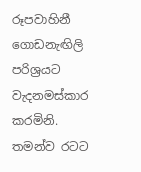රූපවාහිනී ගොඩනැඟිලි පරිශ්‍රයට වැදනමස්කාර කරමිනි. තමන්ව රටට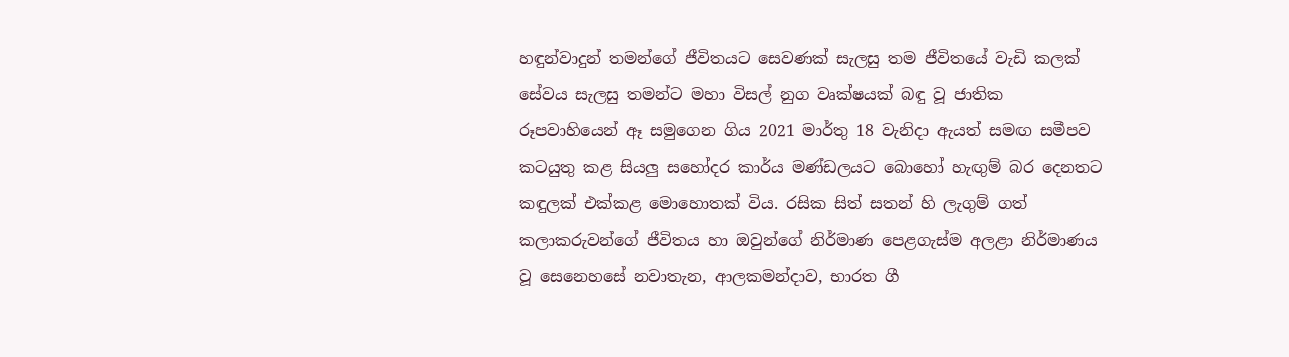හඳුන්වාදුන් තමන්ගේ ජීවිතයට සෙවණක් සැලසු තම ජීවිතයේ වැඩි කලක් සේවය සැලසු තමන්ට මහා විසල් නුග වෘක්ෂයක් බඳු වූ ජාතික රූපවාහියෙන් ඈ සමුගෙන ගිය 2021 මාර්තු 18 වැනිදා ඇයත් සමඟ සමීපව කටයුතු කළ සියලු සහෝදර කාර්ය මණ්ඩලයට බොහෝ හැඟුම් බර දෙනතට කඳුලක් එක්කළ මොහොතක් විය. රසික සිත් සතන් හි ලැගුම් ගත් කලාකරුවන්ගේ ජීවිතය හා ඔවුන්ගේ නිර්මාණ පෙළගැස්ම අලළා නිර්මාණය වූ සෙනෙහසේ නවාතැන, ආලකමන්දාව, භාරත ගී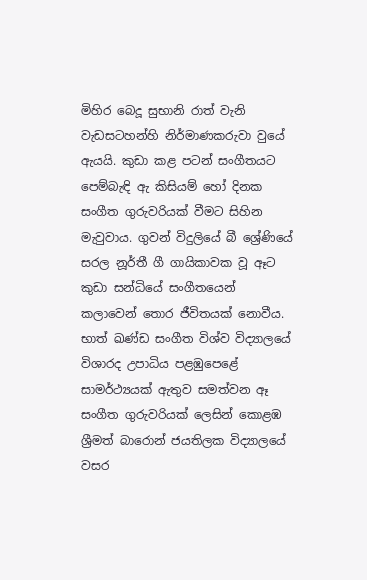මිහිර බෙදූ සුභානි රාත් වැනි වැඩසටහන්හි නිර්මාණකරුවා වුයේ ඇයයි. කුඩා කළ පටන් සංගීතයට පෙම්බැඳි ඇ කිසියම් හෝ දිනක සංගීත ගුරුවරියක් වීමට සිහින මැවුවාය. ගුවන් විදුලියේ බී ශ්‍රේණියේ සරල නූර්තී ගී ගායිකාවක වූ ඈට කුඩා සන්ධියේ සංගීතයෙන් කලාවෙන් තොර ජීවිතයක් නොවීය. භාත් ඛණ්ඩ සංගීත විශ්ව විද්‍යාලයේ විශාරද උපාධිය පළඹුපෙළේ සාමර්ථ්‍යයක් ඇතුව සමත්වන ඈ සංගීත ගුරුවරියක් ලෙසින් කොළඹ ශ්‍රීමත් බාරොන් ජයතිලක විද්‍යාලයේ වසර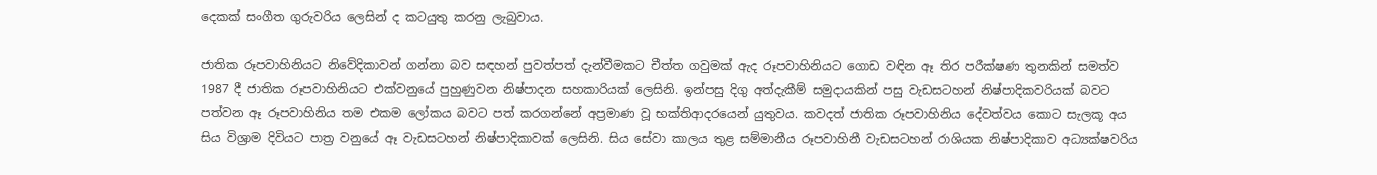දෙකක් සංගීත ගුරුවරිය ලෙසින් ද කටයුතු කරනු ලැබුවාය.

ජාතික රූපවාහිනියට නිවේදිකාවන් ගන්නා බව සඳහන් පුවත්පත් දැන්වීමකට චීත්ත ගවුමක් ඇද රූපවාහිනියට ගොඩ වඳින ඈ තිර පරීක්ෂණ තුනකින් සමත්ව 1987 දී ජාතික රූපවාහිනියට එක්වනුයේ පුහුණුවන නිෂ්පාදන සහකාරියක් ලෙසිනි. ඉන්පසු දිගු අත්දැකීම් සමුදායකින් පසු වැඩසටහන් නිෂ්පාදිකවරියක් බවට පත්වන ඈ රූපවාහිනිය තම එකම ලෝකය බවට පත් කරගන්නේ අප්‍රමාණ වූ භක්තිආදරයෙන් යුතුවය. කවදත් ජාතික රූපවාහිනිය දේවත්වය කොට සැලකූ අය සිය විශ්‍රාම දිවියට පාත්‍ර වනුයේ ඈ වැඩසටහන් නිෂ්පාදිකාවක් ලෙසිනි. සිය සේවා කාලය තුළ සම්මානීය රූපවාහිනී වැඩසටහන් රාශියක නිෂ්පාදිකාව අධ්‍යක්ෂවරිය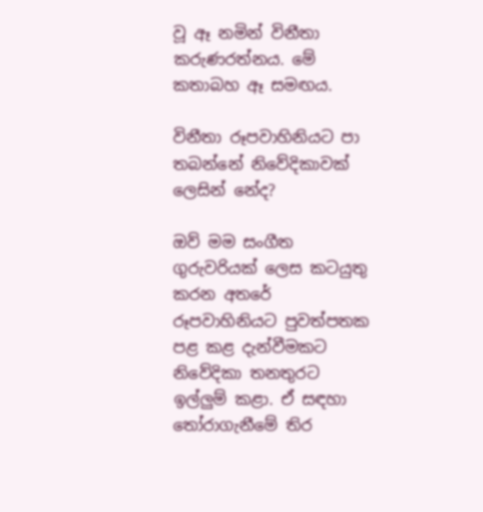වූ ඈ නමින් විනීතා කරුණරත්නය. මේ කතාබහ ඈ සමඟය.

විනීතා රූපවාහිනියට පා තබන්නේ නිවේදිකාවක් ලෙසින් නේද?

ඔව් මම සංගීත ගුරුවරියක් ලෙස කටයුතු කරන අතරේ රූපවාහිනියට පුවත්පතක පළ කළ දැන්වීමකට නිවේදිකා තනතුරට ඉල්ලුම් කළා. ඒ සඳහා තෝරාගැනීමේ තිර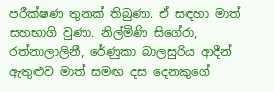පරීක්ෂණ තුනක් තිබුණා. ඒ සඳහා මාත් සහභාගි වුණා. නිල්මිණි සිගේරා, රත්නාලාලිනී, රේණුකා බාලසුරිය ආදීන් ඇතුළුව මාත් සමඟ දස දෙනකුගේ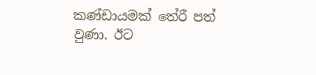කණ්ඩායමක් තේරී පත් වුණා. ඊට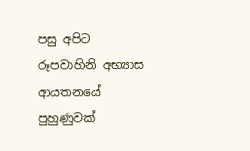පසු අපිට රූපවාහිනි අභ්‍යාස ආයතනයේ පුහුණුවක්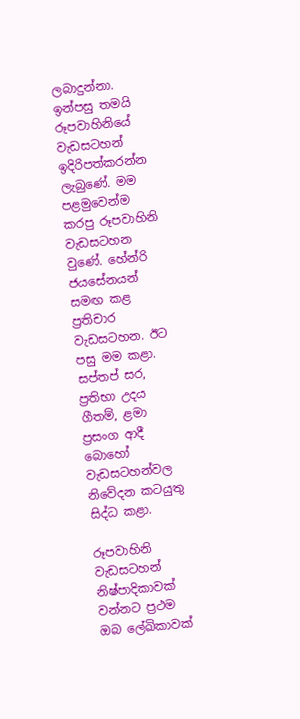ලබාදුන්නා. ඉන්පසු තමයි රූපවාහිනියේ වැඩසටහන් ඉදිරිපත්කරන්න ලැබුණේ. මම පළමුවෙන්ම කරපු රූපවාහිනි වැඩසටහන වුණේ. හේන්රි ජයසේනයන් සමඟ කළ ප්‍රතිචාර වැඩසටහන. ඊට පසු මම කළා. සප්තප් සර, ප්‍රතිභා උදය ගීතම්, ළමා ප්‍රසංග ආදී බොහෝ වැඩසටහන්වල නිවේදන කටයුතු සිද්ධ කළා.

රූපවාහිනි වැඩසටහන් නිෂ්පාදිකාවක් වන්නට ප්‍රථම ඔබ ලේඛිකාවක්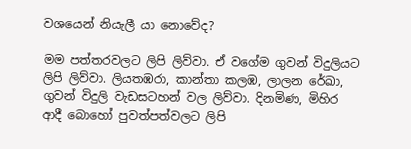වශයෙන් නියැලී යා නොවේද?

මම පත්තරවලට ලිපි ලිව්වා. ඒ වගේම ගුවන් විදුලියට ලිපි ලිව්වා. ලියතඹරා, කාන්තා කලඹ, ලාලන රේඛා, ගුවන් විදුලි වැඩසටහන් වල ලිව්වා. දිනමිණ, මිහිර ආදී බොහෝ පුවත්පත්වලට ලිපි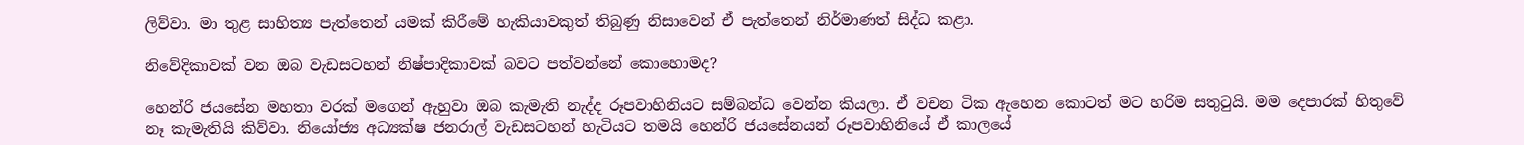ලිව්වා. මා තුළ සාහිත්‍ය පැත්තෙන් යමක් කිරීමේ හැකියාවකුත් තිබුණු නිසාවෙන් ඒ පැත්තෙන් නිර්මාණත් සිද්ධ කළා.

නිවේදිකාවක් වන ඔබ වැඩසටහන් නිෂ්පාදිකාවක් බවට පත්වන්නේ කොහොමද?

හෙන්රි ජයසේන මහතා වරක් මගෙන් ඇහුවා ඔබ කැමැති නැද්ද රූපවාහිනියට සම්බන්ධ වෙන්න කියලා. ඒ වචන ටික ඇහෙන කොටත් මට හරිම සතුටුයි. මම දෙපාරක් හිතුවේ නෑ කැමැතියි කිව්වා. නියෝජ්‍ය අධ්‍යක්ෂ ජනරාල් වැඩසටහන් හැටියට තමයි හෙන්රි ජයසේනයන් රූපවාහිනියේ ඒ කාලයේ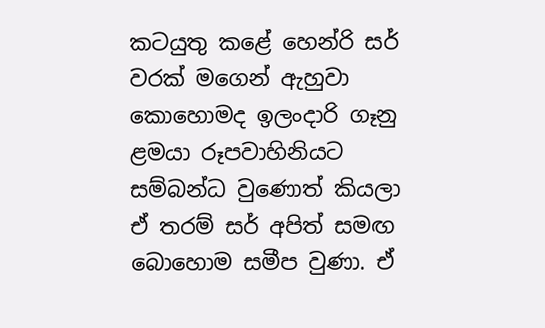කටයුතු කළේ හෙන්රි සර් වරක් මගෙන් ඇහුවා කොහොමද ඉලංදාරි ගෑනු ළමයා රූපවාහිනියට සම්බන්ධ වුණොත් කියලා ඒ තරම් සර් අපිත් සමඟ බොහොම සමීප වුණා. ඒ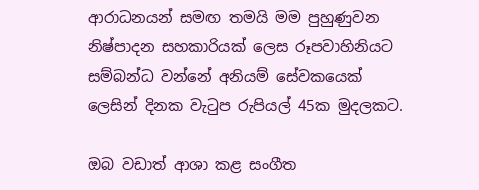ආරාධනයන් සමඟ තමයි මම පුහුණුවන නිෂ්පාදන සහකාරියක් ලෙස රූපවාහිනියට සම්බන්ධ වන්නේ අනියම් සේවකයෙක් ලෙසින් දිනක වැටුප රුපියල් 45ක මුදලකට.

ඔබ වඩාත් ආශා කළ සංගීත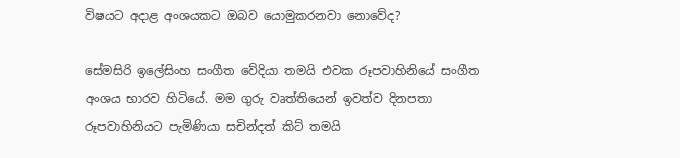විෂයට අදාළ අංශයකට ඔබව යොමුකරනවා නොවේද?

සේමසිරි ඉලේසිංහ සංගීත වේදියා තමයි එවක රූපවාහිනියේ සංගීත අංශය භාරව හිටියේ. මම ගුරු වෘත්තියෙන් ඉවත්ව දිනපතා රූපවාහිනියට පැමිණියා සචින්දත් කිට් තමයි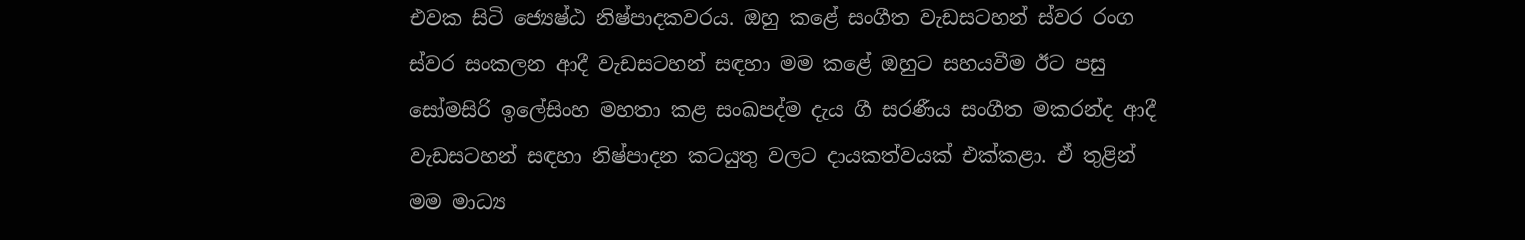එවක සිටි ජ්‍යෙෂ්ඨ නිෂ්පාදකවරය. ඔහු කළේ සංගීත වැඩසටහන් ස්වර රංග ස්වර සංකලන ආදී වැඩසටහන් සඳහා මම කළේ ඔහුට සහයවීම ඊට පසු සෝමසිරි ඉලේසිංහ මහතා කළ සංඛපද්ම දැය ගී සරණීය සංගීත මකරන්ද ආදී වැඩසටහන් සඳහා නිෂ්පාදන කටයුතු වලට දායකත්වයක් එක්කළා. ඒ තුළින් මම මාධ්‍ය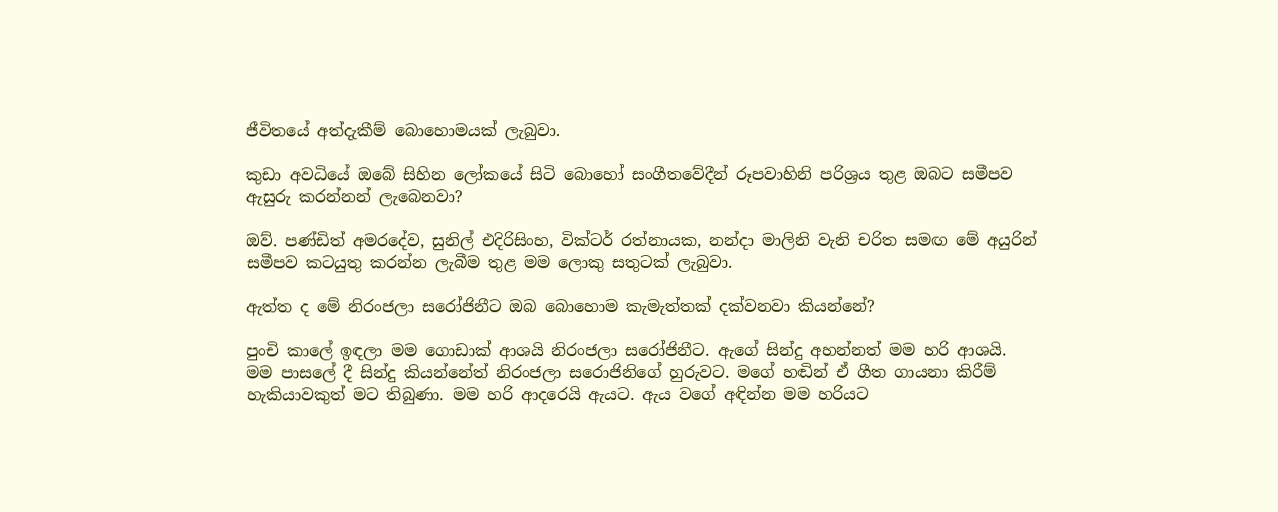ජීවිතයේ අත්දැකීම් බොහොමයක් ලැබුවා.

කුඩා අවධියේ ඔබේ සිහින ලෝකයේ සිටි බොහෝ සංගීතවේදීන් රූපවාහිනි පරිශ්‍රය තුළ ඔබට සමීපව ඇසුරු කරන්නන් ලැබෙනවා?

ඔව්. පණ්ඩිත් අමරදේව, සුනිල් එදිරිසිංහ, වික්ටර් රත්නායක, නන්දා මාලිනි වැනි චරිත සමඟ මේ අයුරින් සමීපව කටයුතු කරන්න ලැබීම තුළ මම ලොකු සතුටක් ලැබුවා.

ඇත්ත ද මේ නිරංජලා සරෝජිනීට ඔබ බොහොම කැමැත්තක් දක්වනවා කියන්නේ?

පුංචි කාලේ ඉඳලා මම ගොඩාක් ආශයි නිරංජලා සරෝජිනීට. ඇගේ සින්දු අහන්නත් මම හරි ආශයි. මම පාසලේ දී සින්දු කියන්නේත් නිරංජලා සරොජිනිගේ හුරුවට. මගේ හඬින් ඒ ගීත ගායනා කිරීම් හැකියාවකුත් මට තිබුණා. මම හරි ආදරෙයි ඇයට. ඇය වගේ අඳින්න මම හරියට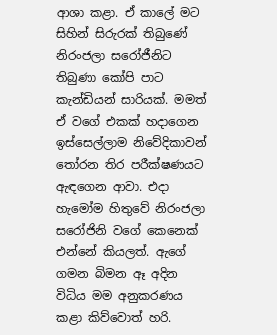ආශා කළා. ඒ කාලේ මට සිහින් සිරුරක් තිබුණේ නිරංජලා සරෝජීනිට තිබුණා කෝපි පාට කැන්ඩියන් සාරියක්. මමත් ඒ වගේ එකක් හදාගෙන ඉස්සෙල්ලාම නිවේදිකාවන් තෝරන තිර පරීක්ෂණයට ඇඳගෙන ආවා. එදා හැමෝම හිතුවේ නිරංජලා සරෝජිනි වගේ කෙනෙක් එන්නේ කියලත්. ඇගේ ගමන බිමන ඈ අදින විධිය මම අනුකරණය කළා කිව්වොත් හරි.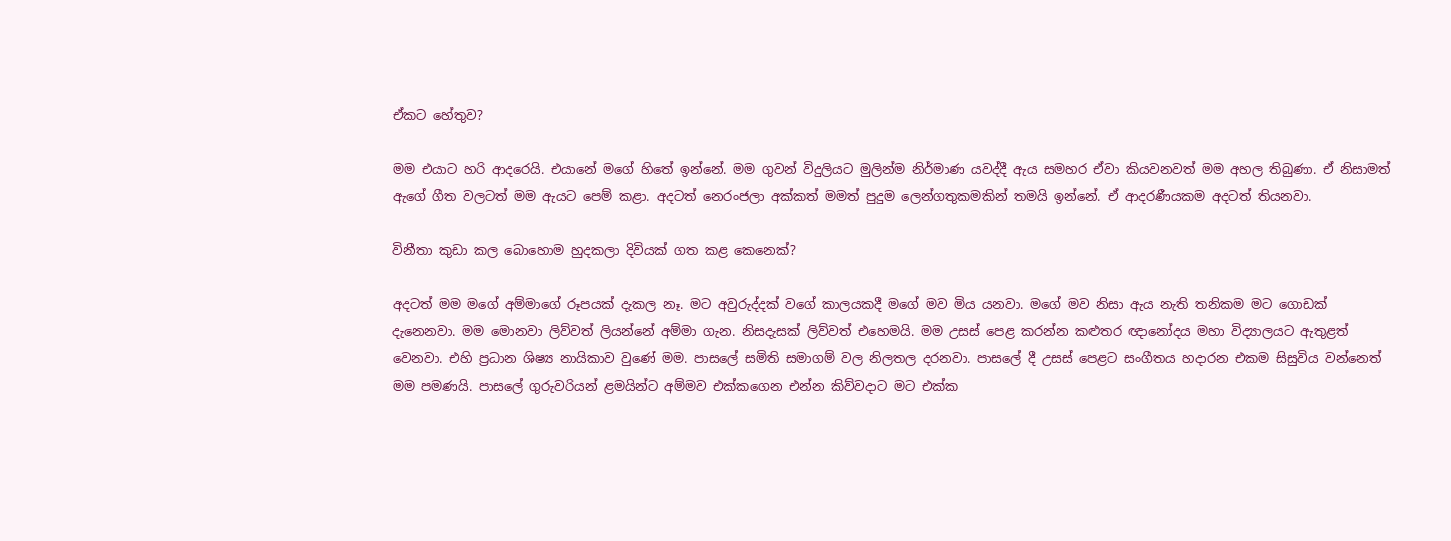ඒකට හේතුව?

මම එයාට හරි ආදරෙයි. එයානේ මගේ හිතේ ඉන්නේ. මම ගුවන් විදුලියට මුලින්ම නිර්මාණ යවද්දී ඇය සමහර ඒවා කියවනවත් මම අහල තිබුණා. ඒ නිසාමත් ඇගේ ගීත වලටත් මම ඇයට පෙම් කළා. අදටත් නෙරංජලා අක්කත් මමත් පුදුම ලෙන්ගතුකමකින් තමයි ඉන්නේ. ඒ ආදරණීයකම අදටත් තියනවා.

විනීතා කුඩා කල බොහොම හුදකලා දිවියක් ගත කළ කෙනෙක්?

අදටත් මම මගේ අම්මාගේ රූපයක් දැකල නෑ. මට අවුරුද්දක් වගේ කාලයකදී මගේ මව මිය යනවා. මගේ මව නිසා ඇය නැති තනිකම මට ගොඩක් දැනෙනවා. මම මොනවා ලිව්වත් ලියන්නේ අම්මා ගැන. නිසදැසක් ලිව්වත් එහෙමයි. මම උසස් පෙළ කරන්න කළුතර ඥානෝදය මහා විද්‍යාලයට ඇතුළත් වෙනවා. එහි ප්‍රධාන ශිෂ්‍ය නායිකාව වුණේ මම. පාසලේ සමිති සමාගම් වල නිලතල දරනවා. පාසලේ දී උසස් පෙළට සංගීතය හදාරන එකම සිසුවිය වන්නෙත් මම පමණයි. පාසලේ ගුරුවරියන් ළමයින්ට අම්මව එක්කගෙන එන්න කිව්වදාට මට එක්ක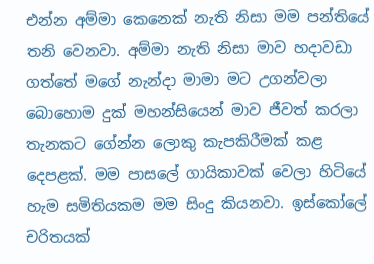එන්න අම්මා කෙනෙක් නැති නිසා මම පන්තියේ තනි වෙනවා. අම්මා නැති නිසා මාව හදාවඩා ගත්තේ මගේ නැන්දා මාමා මට උගන්වලා බොහොම දුක් මහන්සියෙන් මාව ජීවත් කරලා තැනකට ගේන්න ලොකු කැපකිරීමක් කළ දෙපළක්. මම පාසලේ ගායිකාවක් වෙලා හිටියේ හැම සමිතියකම මම සිංදු කියනවා. ඉස්කෝලේ චරිතයක්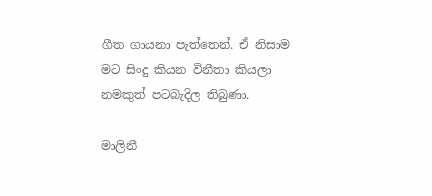ගීත ගායනා පැත්තෙන්. ඒ නිසාම මට සිංදු කියන විනීතා කියලා නමකුත් පටබැදිල තිබුණා.

මාලිනී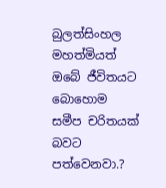බුලත්සිංහල මහත්මියත් ඔබේ ජීවිතයට බොහොම සමීප චරිතයක් බවට පත්වෙනවා.?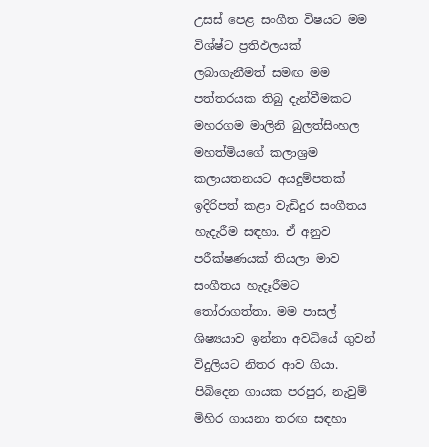උසස් පෙළ සංගීත විෂයට මම විශ්ෂ්ට ප්‍රතිඵලයක් ලබාගැනීමත් සමඟ මම පත්තරයක තිබු දැන්වීමකට මහරගම මාලිනි බුලත්සිංහල මහත්මියගේ කලාශ්‍රම කලායතනයට අයදුම්පතක් ඉදිරිපත් කළා වැඩිදුර සංගීතය හැදැරීම සඳහා. ඒ අනුව පරීක්ෂණයක් තියලා මාව සංගීතය හැදෑරීමට තෝරාගත්තා. මම පාසල් ශිෂ්‍යයාව ඉන්නා අවධියේ ගුවන් විදුලියට නිතර ආව ගියා. පිබිදෙන ගායක පරපුර, නැවුම් මිහිර ගායනා තරඟ සඳහා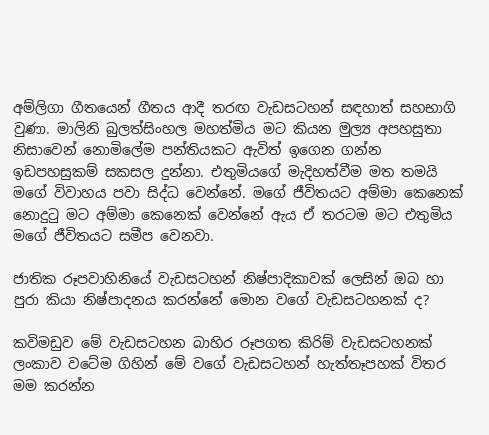අම්ලිගා ගීතයෙන් ගීතය ආදී තරඟ වැඩසටහන් සඳහාත් සහභාගි වුණා. මාලිනි බුලත්සිංහල මහත්මිය මට කියන මුල්‍ය අපහසුතා නිසාවෙන් නොමිලේම පන්තියකට ඇවිත් ඉගෙන ගන්න ඉඩපහසුකම් සකසල දුන්නා. එතුමියගේ මැදිහත්වීම මත තමයි මගේ විවාහය පවා සිද්ධ වෙන්නේ. මගේ ජීවිතයට අම්මා කෙනෙක් නොදුටු මට අම්මා කෙනෙක් වෙන්නේ ඇය ඒ තරටම මට එතුමිය මගේ ජීවිතයට සමීප වෙනවා.

ජාතික රූපවාහිනියේ වැඩසටහන් නිෂ්පාදිකාවක් ලෙසින් ඔබ හා පුරා කියා නිෂ්පාදනය කරන්නේ මොන වගේ වැඩසටහනක් ද?

කවිමඩුව මේ වැඩසටහන බාහිර රූපගත කිරිම් වැඩසටහනක් ලංකාව වටේම ගිහින් මේ වගේ වැඩසටහන් හැත්තෑපහක් විතර මම කරන්න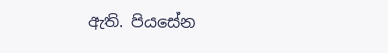ඇති. පියසේන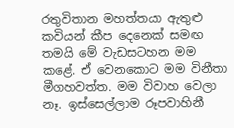රතුවිතාන මහත්තයා ඇතුළු කවියන් කීප දෙනෙක් සමඟ තමයි මේ වැඩසටහන මම කළේ. ඒ වෙනකොට මම විනීතා මීගහවත්ත. මම විවාහ වෙලා නෑ. ඉස්සෙල්ලාම රූපවාහිනී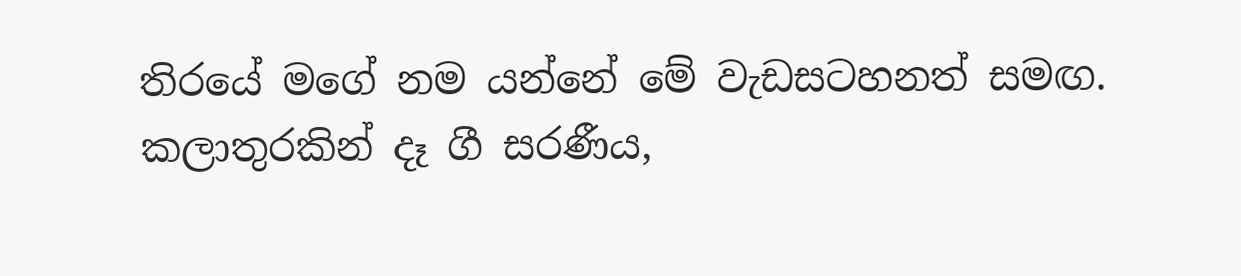තිරයේ මගේ නම යන්නේ මේ වැඩසටහනත් සමඟ. කලාතුරකින් දෑ ගී සරණීය,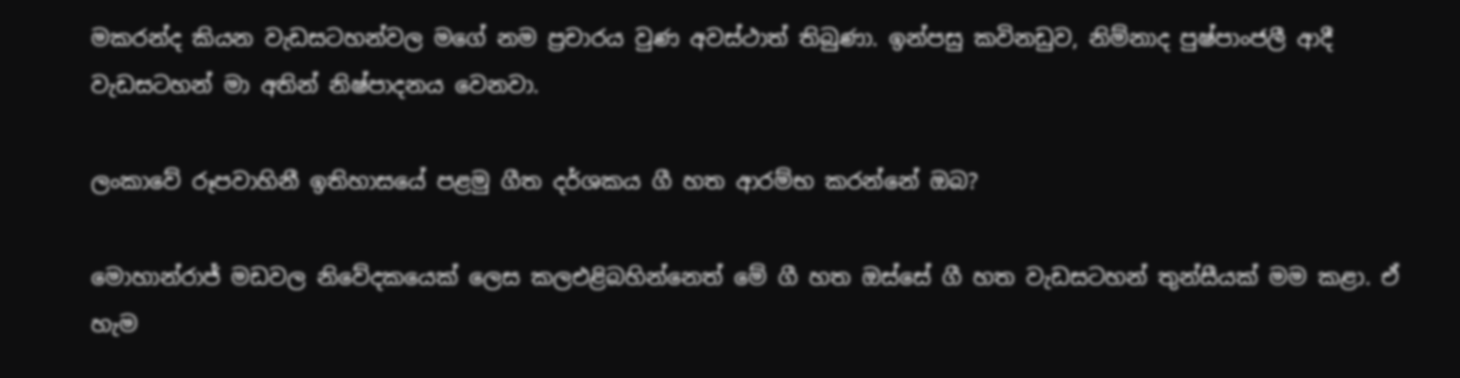මකරන්ද කියන වැඩසටහන්වල මගේ නම ප්‍රචාරය වුණ අවස්ථාත් තිබුණා. ඉන්පසු කවිනඩුව, නිම්නාද පුෂ්පාංජලී ආදී වැඩසටහන් මා අතින් නිෂ්පාදනය වෙනවා.

ලංකාවේ රූපවාහිනී ඉතිහාසයේ පළමු ගීත දර්ශකය ගී හත ආරම්භ කරන්නේ ඔබ?

මොහාන්රාජ් මඩවල නිවේදකයෙක් ලෙස කලඑළිබහින්නෙත් මේ ගී හත ඔස්සේ ගී හත වැඩසටහන් තුන්සීයක් මම කළා. ඒ හැම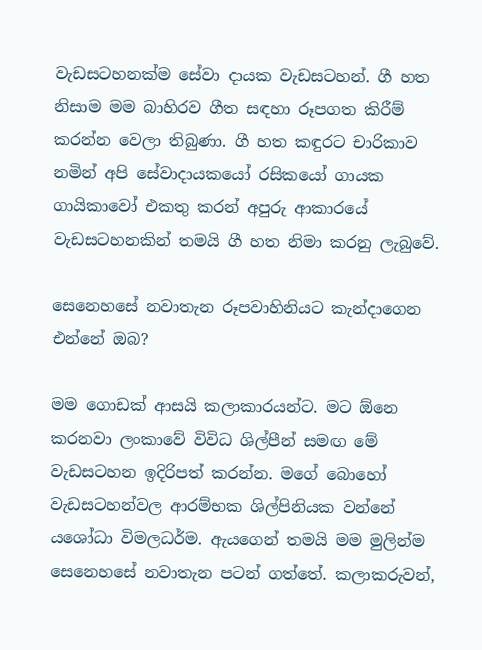වැඩසටහනක්ම සේවා දායක වැඩසටහන්. ගී හත නිසාම මම බාහිරව ගීත සඳහා රූපගත කිරීම් කරන්න වෙලා තිබුණා. ගී හත කඳුරට චාරිකාව නමින් අපි සේවාදායකයෝ රසිකයෝ ගායක ගායිකාවෝ එකතු කරන් අපුරු ආකාරයේ වැඩසටහනකින් තමයි ගී හත නිමා කරනු ලැබුවේ.

සෙනෙහසේ නවාතැන රූපවාහිනියට කැන්දාගෙන එන්නේ ඔබ?

මම ගොඩක් ආසයි කලාකාරයන්ට. මට ඕනෙ කරනවා ලංකාවේ විවිධ ශිල්පීන් සමඟ මේ වැඩසටහන ඉදිරිපත් කරන්න. මගේ බොහෝ වැඩසටහන්වල ආරම්භක ශිල්පිනියක වන්නේ යශෝධා විමලධර්ම. ඇයගෙන් තමයි මම මුලින්ම සෙනෙහසේ නවාතැන පටන් ගත්තේ. කලාකරුවන්,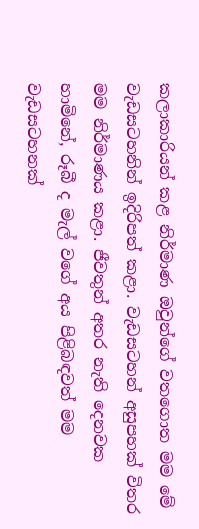කලාකාරියන් කළ නිර්මාණ ඔවුන්ගේ වතගොත මම මේ වැඩසටහනින් ඉදිරිපත් කළා. වැඩසටහන් අසුපහක් විතර මම නිර්මාණය කළා. ජීවතුන් අතර නැති දෙනවක හාමිනේ, රූබී ද මැල් වගේ අය පිළිබඳවත් මම වැඩසටහනක්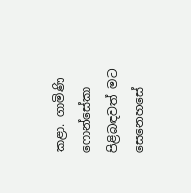කළා. ගාමිණි ෆොන්සේකා පිළිබඳවත් මට සෙනෙහසේ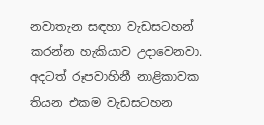නවාතැන සඳහා වැඩසටහන් කරන්න හැකියාව උදාවෙනවා. අදටත් රූපවාහිනී නාළිකාවක තියන එකම වැඩසටහන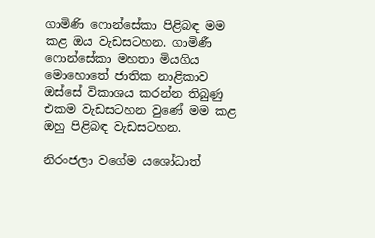ගාමිණි ෆොන්සේකා පිළිබඳ මම කළ ඔය වැඩසටහන. ගාමිණී ෆොන්සේකා මහතා මියගිය මොහොතේ ජාතික නාළිකාව ඔස්සේ විකාශය කරන්න තිබුණු එකම වැඩසටහන වුණේ මම කළ ඔහු පිළිබඳ වැඩසටහන.

නිරංජලා වගේම යශෝධාත්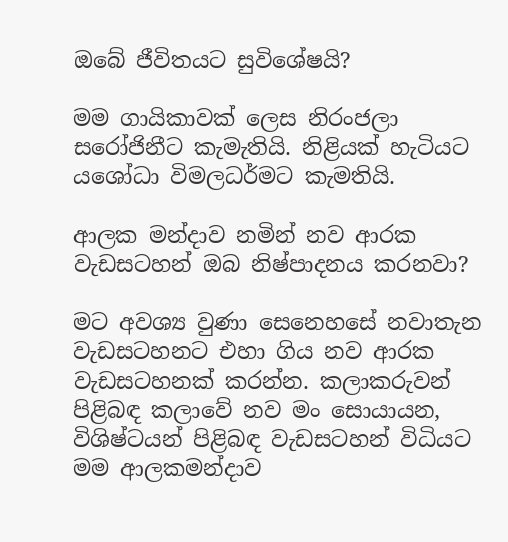ඔබේ ජීවිතයට සුවිශේෂයි?

මම ගායිකාවක් ලෙස නිරංජලා සරෝජිනීට කැමැතියි. නිළියක් හැටියට යශෝධා විමලධර්මට කැමතියි.

ආලක මන්දාව නමින් නව ආරක වැඩසටහන් ඔබ නිෂ්පාදනය කරනවා?

මට අවශ්‍ය වුණා සෙනෙහසේ නවාතැන වැඩසටහනට එහා ගිය නව ආරක වැඩසටහනක් කරන්න. කලාකරුවන් පිළිබඳ කලාවේ නව මං සොයායන, විශිෂ්ටයන් පිළිබඳ වැඩසටහන් විධියට මම ආලකමන්දාව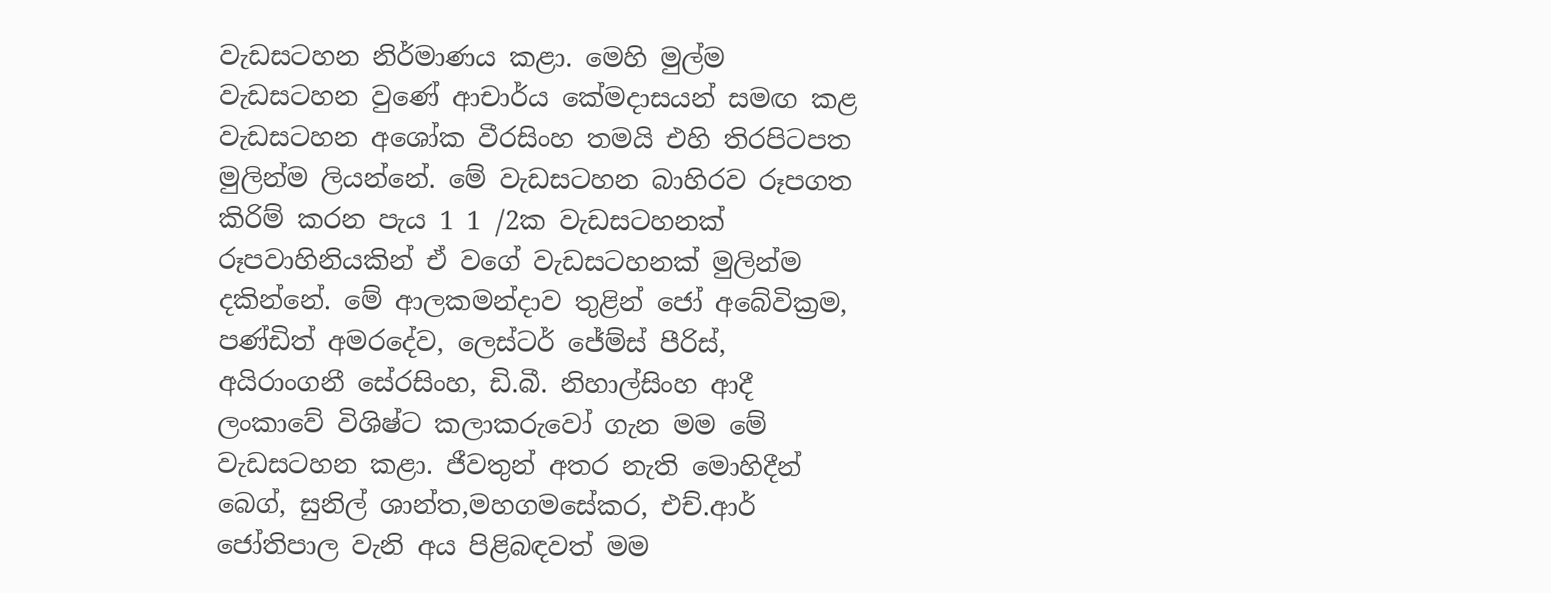වැඩසටහන නිර්මාණය කළා. මෙහි මුල්ම වැඩසටහන වුණේ ආචාර්ය කේමදාසයන් සමඟ කළ වැඩසටහන අශෝක වීරසිංහ තමයි එහි තිරපිටපත මුලින්ම ලියන්නේ. මේ වැඩසටහන බාහිරව රූපගත කිරිම් කරන පැය 1 1 /2ක වැඩසටහනක් රූපවාහිනියකින් ඒ වගේ වැඩසටහනක් මුලින්ම දකින්නේ. මේ ආලකමන්දාව තුළින් ජෝ අබේවික්‍රම, පණ්ඩිත් අමරදේව, ලෙස්ටර් ජේම්ස් පීරිස්, අයිරාංගනී සේරසිංහ, ඩි.බී. නිහාල්සිංහ ආදී ලංකාවේ විශිෂ්ට කලාකරුවෝ ගැන මම මේ වැඩසටහන කළා. ජීවතුන් අතර නැති මොහිදීන් බෙග්, සුනිල් ශාන්ත,මහගමසේකර, එච්.ආර් ජෝතිපාල වැනි අය පිළිබඳවත් මම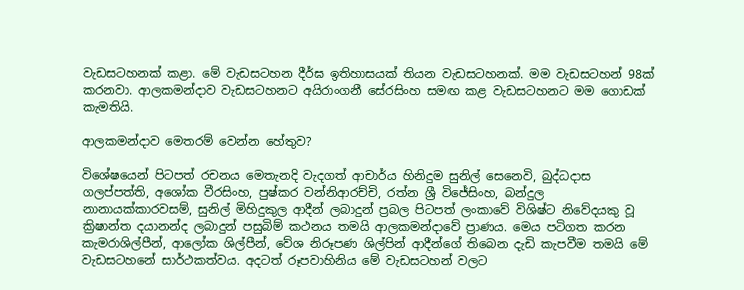වැඩසටහනක් කළා. මේ වැඩසටහන දීර්ඝ ඉතිහාසයක් තියන වැඩසටහනක්. මම වැඩසටහන් 98ක් කරනවා. ආලකමන්දාව වැඩසටහනට අයිරාංගනී සේරසිංහ සමඟ කළ වැඩසටහනට මම ගොඩක් කැමතියි.

ආලකමන්දාව මෙතරම් වෙන්න හේතුව?

විශේෂයෙන් පිටපත් රචනය මෙතැනදි වැදගත් ආචාර්ය හිනිදුම සුනිල් සෙනෙවි, බුද්ධදාස ගලප්පත්ති, අශෝක වීරසිංහ, පුෂ්කර වන්නිආරච්චි, රත්න ශ්‍රී විජේසිංහ, බන්දුල නානායක්කාරවසම්, සුනිල් මිහිදුකුල ආදීන් ලබාදුන් ප්‍රබල පිටපත් ලංකාවේ විශිෂ්ට නිවේදයකු වූ ක්‍රිෂාන්ත දයානන්ද ලබාදුන් පසුබිම් කථනය තමයි ආලකමන්දාවේ ප්‍රාණය. මෙය පටිගත කරන කැමරාශිල්පීන්, ආලෝක ශිල්පීන්, වේශ නිරූපණ ශිල්පින් ආදීන්ගේ තිබෙන දැඩි කැපවීම තමයි මේ වැඩසටහනේ සාර්ථකත්වය. අදටත් රූපවාහිනිය මේ වැඩසටහන් වලට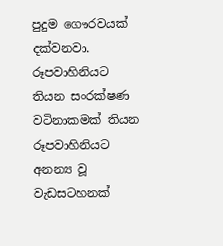පුදුම ගෞරවයක් දක්වනවා. රූපවාහිනියට තියන සංරක්ෂණ වටිනාකමක් තියන රූපවාහිනියට අනන්‍ය වූ වැඩසටහනක්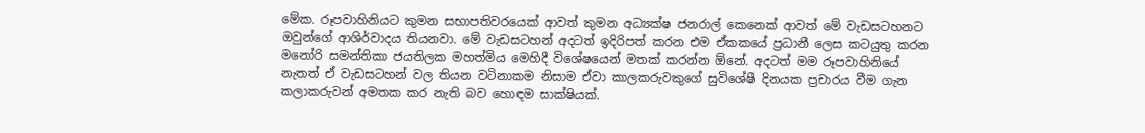මේක. රූපවාහිනියට කුමන සභාපතිවරයෙක් ආවත් කුමන අධ්‍යක්ෂ ජනරාල් කෙනෙක් ආවත් මේ වැඩසටහනට ඔවුන්ගේ ආශිර්වාදය තියනවා. මේ වැඩසටහන් අදටත් ඉදිරිපත් කරන එම ඒකකයේ ප්‍රධානී ලෙස කටයුතු කරන මනෝරි සමන්තිකා ජයතිලක මහත්මිය මෙහිදී විශේෂයෙන් මතක් කරන්න ඕනේ. අදටත් මම රූපවාහිනියේ නැතත් ඒ වැඩසටහන් වල තියන වටිනාකම නිසාම ඒවා කාලකරුවකුගේ සුවිශේෂී දිනයක ප්‍රචාරය වීම ගැන කලාකරුවන් අමතක කර නැති බව හොඳම සාක්ෂියක්.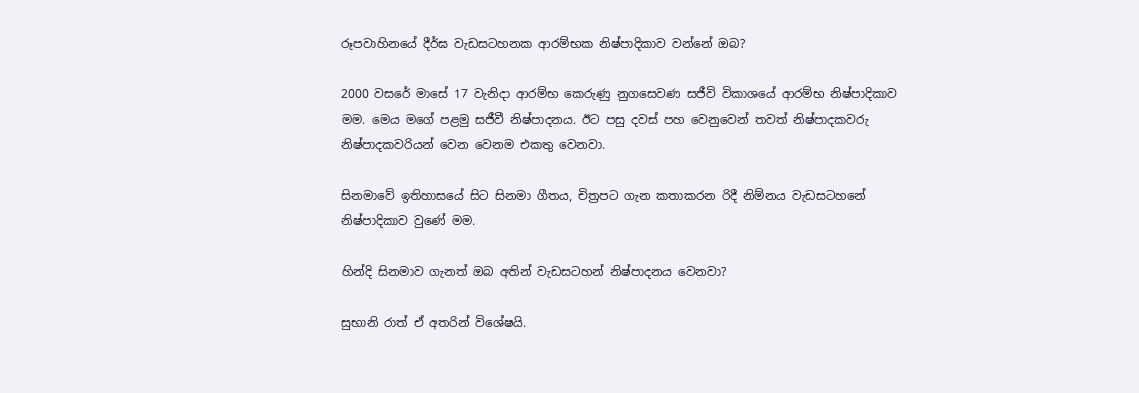රූපවාහිනයේ දීර්ඝ වැඩසටහනක ආරම්භක නිෂ්පාදිකාව වන්නේ ඔබ?

2000 වසරේ මාසේ 17 වැනිදා ආරම්භ කෙරුණු නුගසෙවණ සජීවි විකාශයේ ආරම්භ නිෂ්පාදිකාව මම. මෙය මගේ පළමු සජීවී නිෂ්පාදනය. ඊට පසු දවස් පහ වෙනුවෙන් තවත් නිෂ්පාදකවරු නිෂ්පාදකවරියන් වෙන වෙනම එකතු වෙනවා.

සිනමාවේ ඉතිහාසයේ සිට සිනමා ගීතය, චිත්‍රපට ගැන කතාකරන රිදී නිම්නය වැඩසටහනේ නිෂ්පාදිකාව වුණේ මම.

හින්දි සිනමාව ගැනත් ඔබ අතින් වැඩසටහන් නිෂ්පාදනය වෙනවා?

සුභානි රාත් ඒ අතරින් විශේෂයි.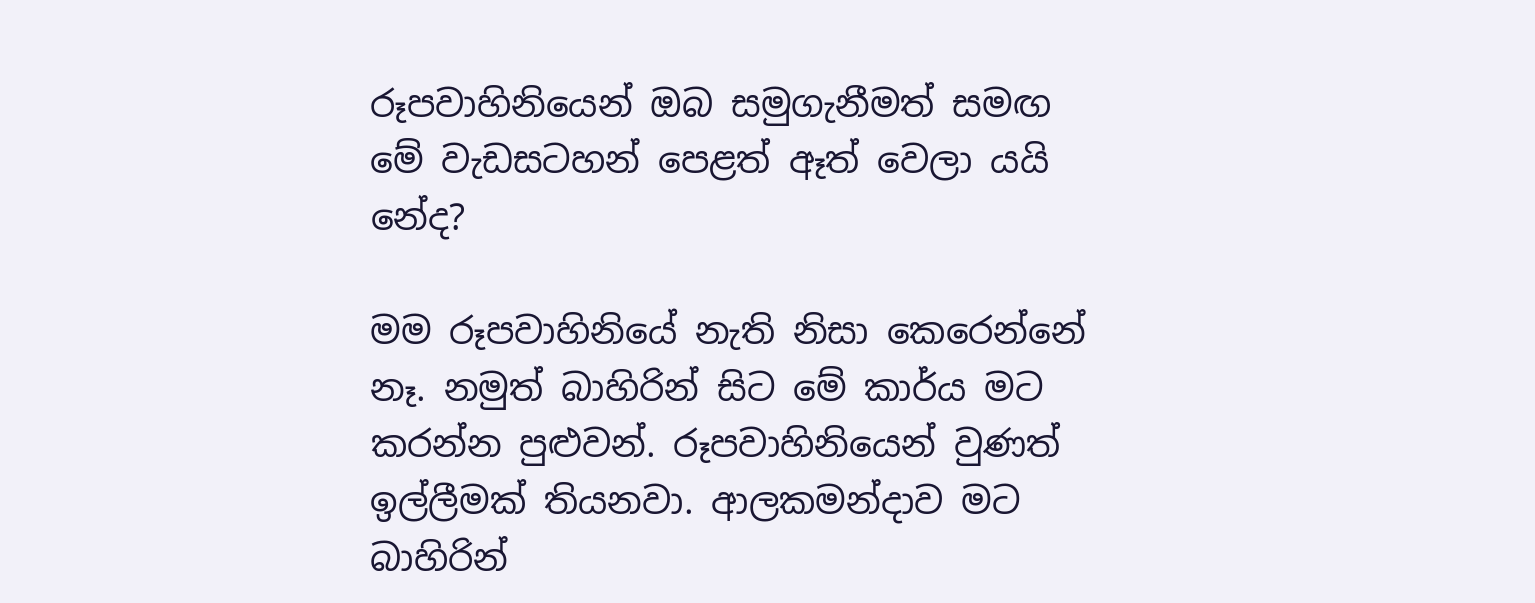රූපවාහිනියෙන් ඔබ සමුගැනීමත් සමඟ මේ වැඩසටහන් පෙළත් ඈත් වෙලා යයි නේද?

මම රූපවාහිනියේ නැති නිසා කෙරෙන්නේ නෑ. නමුත් බාහිරින් සිට මේ කාර්ය මට කරන්න පුළුවන්. රූපවාහිනියෙන් වුණත් ඉල්ලීමක් තියනවා. ආලකමන්දාව මට බාහිරින්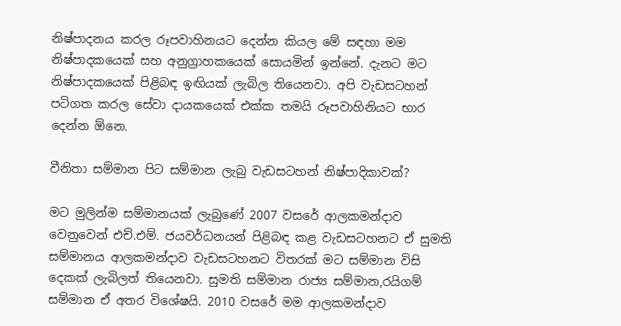නිෂ්පාදනය කරල රූපවාහිනයට දෙන්න කියල මේ සඳහා මම නිෂ්පාදකයෙක් සහ අනුග්‍රාහකයෙක් සොයමින් ඉන්නේ. දැනට මට නිෂ්පාදකයෙක් පිළිබඳ ඉඟියක් ලැබිල තියෙනවා. අපි වැඩසටහන් පටිගත කරල සේවා දායකයෙක් එක්ක තමයි රූපවාහිනියට භාර දෙන්න ඕනෙ.

වීනිතා සම්මාන පිට සම්මාන ලැබු වැඩසටහන් නිෂ්පාදිකාවක්?

මට මුලින්ම සම්මානයක් ලැබුණේ 2007 වසරේ ආලකමන්දාව වෙනුවෙන් එච්.එම්. ජයවර්ධනයන් පිළිබඳ කළ වැඩසටහනට ඒ සුමති සම්මානය ආලකමන්දාව වැඩසටහනට විතරක් මට සම්මාන විසි දෙකක් ලැබිලත් තියෙනවා. සුමති සම්මාන රාජ්‍ය සම්මාන,රයිගම් සම්මාන ඒ අතර විශේෂයි. 2010 වසරේ මම ආලකමන්දාව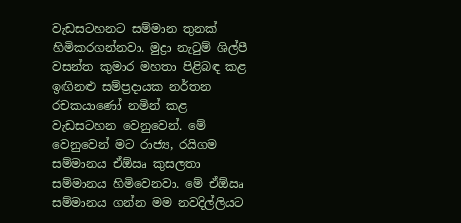වැඩසටහනට සම්මාන තුනක් හිමිකරගන්නවා. මුද්‍රා නැටුම් ශිල්පී වසන්ත කුමාර මහතා පිළිබඳ කළ ඉඟිනළු සම්ප්‍රදායක නර්තන රචකයාණෝ නමින් කළ වැඩසටහන වෙනුවෙන්. මේ වෙනුවෙන් මට රාජ්‍ය, රයිගම සම්මානය ඒඕඍ කුසලතා සම්මානය හිමිවෙනවා. මේ ඒඕඍ සම්මානය ගන්න මම නවදිල්ලියට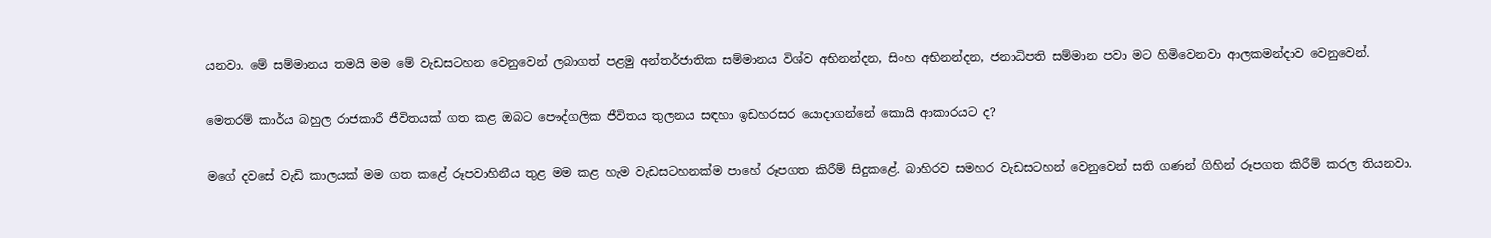යනවා. මේ සම්මානය තමයි මම මේ වැඩසටහන වෙනුවෙන් ලබාගත් පළමු අන්තර්ජාතික සම්මානය විශ්ව අභිනන්දන, සිංහ අභිනන්දන, ජනාධිපති සම්මාන පවා මට හිමිවෙනවා ආලකමන්දාව වෙනුවෙන්.

මෙතරම් කාර්ය බහුල රාජකාරී ජීවිතයක් ගත කළ ඔබට පෞද්ගලික ජීවිතය තුලනය සඳහා ඉඩහරසර යොදාගන්නේ කොයි ආකාරයට ද?

මගේ දවසේ වැඩි කාලයක් මම ගත කළේ රූපවාහිනීය තුළ මම කළ හැම වැඩසටහනක්ම පාහේ රූපගත කිරීම් සිදුකළේ. බාහිරව සමහර වැඩසටහන් වෙනුවෙන් සති ගණන් ගිහින් රූපගත කිරීම් කරල තියනවා.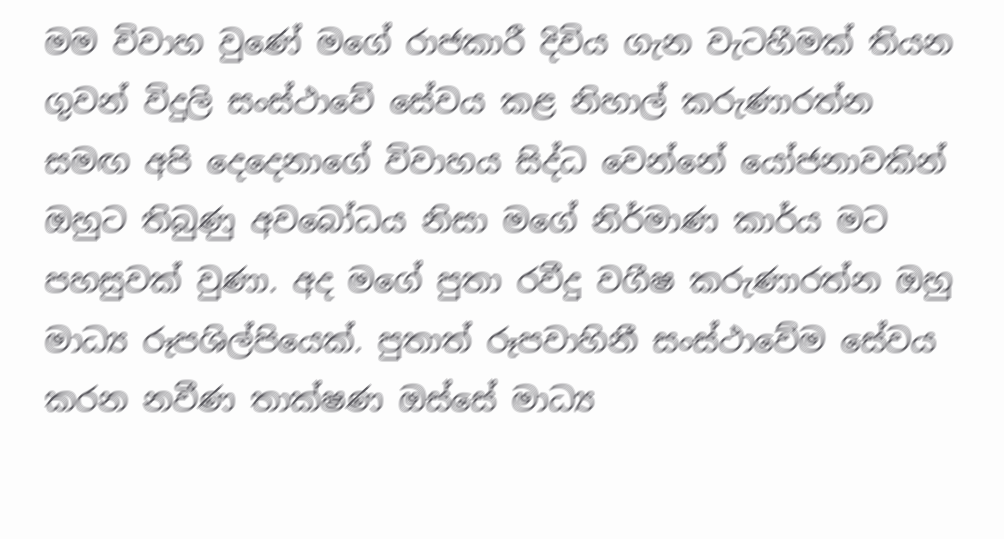මම විවාහ වුණේ මගේ රාජකාරී දිවිය ගැන වැටහීමක් තියන ගුවන් විදුලි සංස්ථාවේ සේවය කළ නිහාල් කරුණාරත්න සමඟ අපි දෙදෙනාගේ විවාහය සිද්ධ වෙන්නේ යෝජනාවකින් ඔහුට තිබුණු අවබෝධය නිසා මගේ නිර්මාණ කාර්ය මට පහසුවක් වුණා. අද මගේ පුතා රවීදු වගීෂ කරුණාරත්න ඔහු මාධ්‍ය රූපශිල්පියෙක්. පුතාත් රූපවාහිනී සංස්ථාවේම සේවය කරන නවීණ තාක්ෂණ ඔස්සේ මාධ්‍ය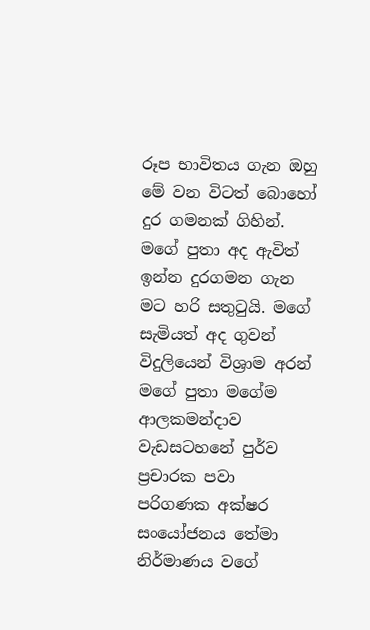රූප භාවිතය ගැන ඔහු මේ වන විටත් බොහෝ දුර ගමනක් ගිහින්. මගේ පුතා අද ඇවිත් ඉන්න දුරගමන ගැන මට හරි සතුටුයි. මගේ සැමියත් අද ගුවන් විදුලියෙන් විශ්‍රාම අරන් මගේ පුතා මගේම ආලකමන්දාව වැඩසටහනේ පුර්ව ප්‍රචාරක පවා පරිගණක අක්ෂර සංයෝජනය තේමා නිර්මාණය වගේ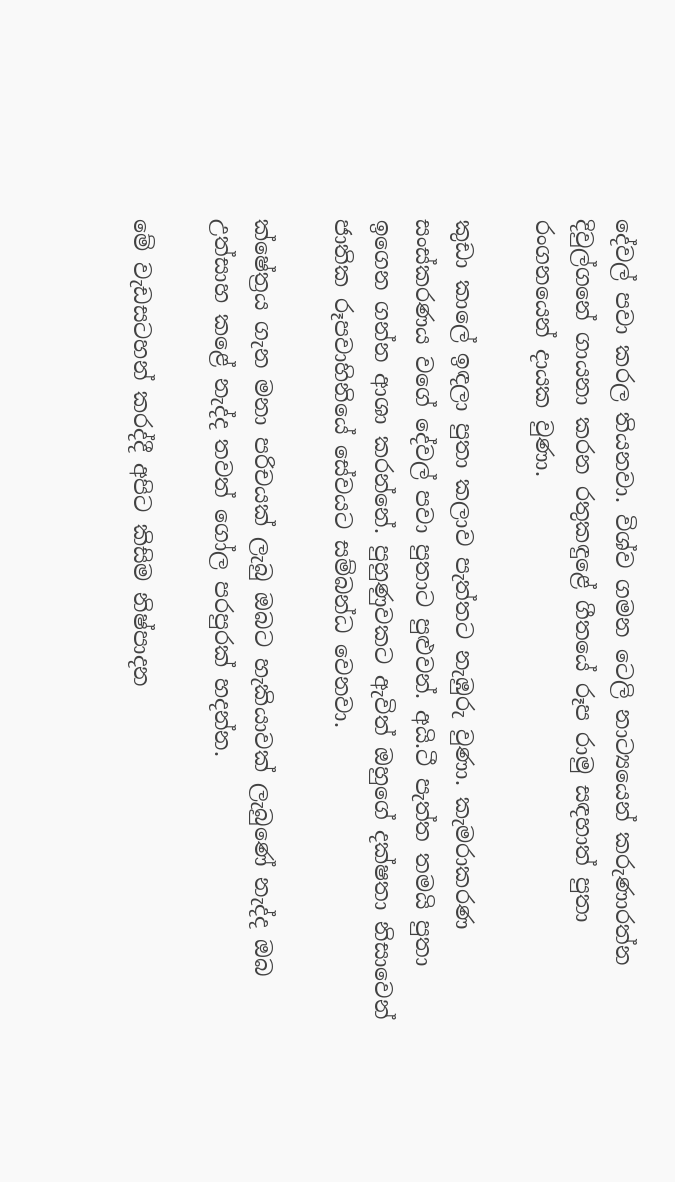දේවල් පවා කරල තියනවා. විශ්ව ගමන ටෙලි නාට්‍යයෙන් කරුණාරත්න දිවුල්ගනේ ගායනා කරන රතුකඳුළේ ගීතයේ රූප රාමු සඳහාත් පුතා රංගනයෙන් දායක වුණා.

කුඩා කාලේ ඉඳලා පුතා කලාව පැත්තට නැඹුරු වුණා. කැමරාකරණ සංස්කරණය වගේ දේවල් පවා පුතාට පුළුවන්. අයි.ටී පැත්ත තමයි පුතා ඉගෙන ගන්න ආශා කරන්නේ. පුහුණුවකට ඇවිත් ඔහුගේ දක්ෂතා නිසාවෙන් ජාතික රූපවාහිනියේ සේවයට සම්බන්ධ වෙනවා.

ක්ෂේත්‍රය ගැන මනා පරිචයක් ලැබු ඔබට හැකියාවක් ලැබුණේ නැද්ද ඔබ උත්සාහ කළේ නැද්ද තවත් ගෝල පරපුරක් හදන්න.

මේ වැඩසටහන් කරද්දී අපිට කිසිම නිෂ්පාදන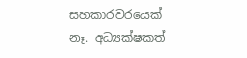සහකාරවරයෙක් නෑ. අධ්‍යක්ෂකත්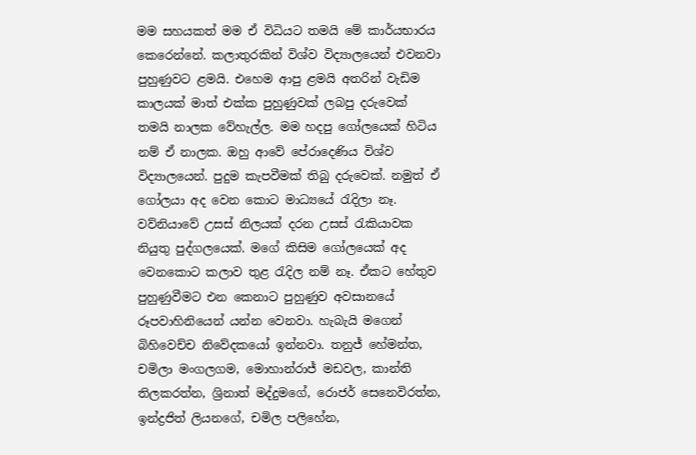මම සහයකත් මම ඒ විධියට තමයි මේ කාර්යභාරය කෙරෙන්නේ. කලාතුරකින් විශ්ව විද්‍යාලයෙන් එවනවා පුහුණුවට ළමයි. එහෙම ආපු ළමයි අතරින් වැඩිම කාලයක් මාත් එක්ක පුහුණුවක් ලබපු දරුවෙක් තමයි නාලක වේහැල්ල. මම හදපු ගෝලයෙක් හිටිය නම් ඒ නාලක. ඔහු ආවේ පේරාදෙණිය විශ්ව විද්‍යාලයෙන්. පුදුම කැපවීමක් තිබු දරුවෙක්. නමුත් ඒ ගෝලයා අද වෙන කොට මාධ්‍යයේ රැදිලා නෑ. වව්නියාවේ උසස් නිලයක් දරන උසස් රැකියාවක නියුතු පුද්ගලයෙක්. මගේ කිසිම ගෝලයෙක් අද වෙනකොට කලාව තුළ රැදිල නම් නෑ. ඒකට හේතුව පුහුණුවීමට එන කෙනාට පුහුණුව අවසානයේ රූපවාහිනියෙන් යන්න වෙනවා. හැබැයි මගෙන් බිහිවෙච්ච නිවේදකයෝ ඉන්නවා. තනුජ් හේමන්ත, චමිලා මංගලගම, මොහාන්රාජ් මඩවල, කාන්ති තිලකරත්න, ශ්‍රිනාත් මද්දුමගේ, රොජර් සෙනෙවිරත්න, ඉන්ද්‍රජිත් ලියනගේ, චමිල පලිහේන,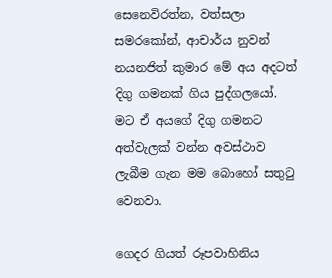සෙනෙවිරත්න, වත්සලා සමරකෝන්, ආචාර්ය නුවන් නයනජිත් කුමාර මේ අය අදටත් දිගු ගමනක් ගිය පුද්ගලයෝ. මට ඒ අයගේ දිගු ගමනට අත්වැලක් වන්න අවස්ථාව ලැබීම ගැන මම බොහෝ සතුටු වෙනවා.

ගෙදර ගියත් රූපවාහිනිය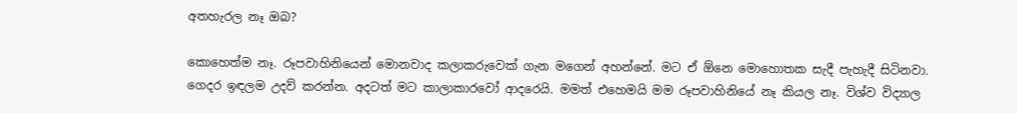අතහැරල නෑ ඔබ?

කොහෙත්ම නෑ. රූපවාහිනියෙන් මොනවාද කලාකරුවෙක් ගැන මගෙන් අහන්නේ. මට ඒ ඕනෙ මොහොතක සැදී පැහැදී සිටිනවා. ගෙදර ඉඳලම උදව් කරන්න. අදටත් මට කාලාකාරවෝ ආදරෙයි. මමත් එහෙමයි මම රූපවාහිනියේ නෑ කියල නෑ. විශ්ව විද්‍යාල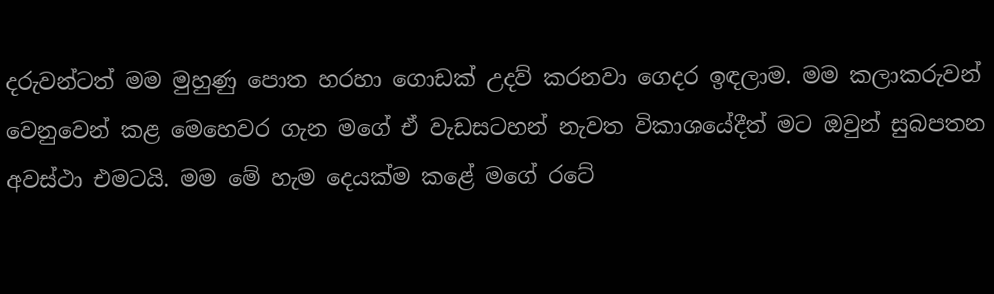දරුවන්ටත් මම මුහුණු පොත හරහා ගොඩක් උදව් කරනවා ගෙදර ඉඳලාම. මම කලාකරුවන් වෙනුවෙන් කළ මෙහෙවර ගැන මගේ ඒ වැඩසටහන් නැවත විකාශයේදීත් මට ඔවුන් සුබපතන අවස්ථා එමටයි. මම මේ හැම දෙයක්ම කළේ මගේ රටේ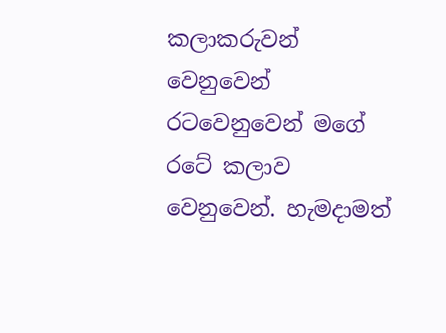කලාකරුවන් වෙනුවෙන් රටවෙනුවෙන් මගේ රටේ කලාව වෙනුවෙන්. හැමදාමත්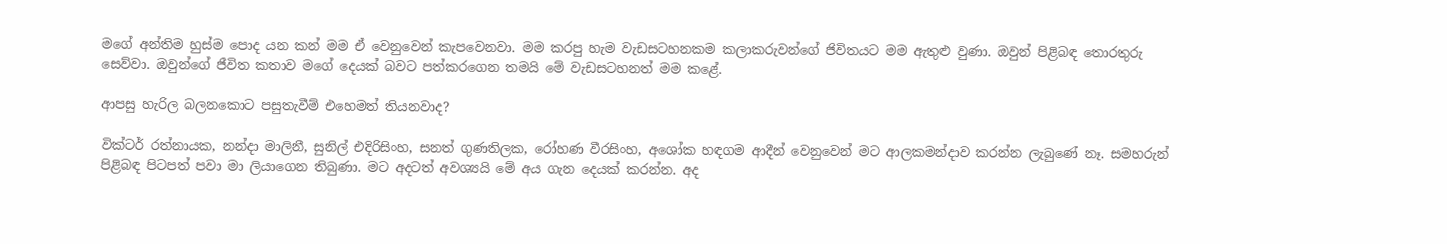මගේ අන්තිම හුස්ම පොද යන කන් මම ඒ වෙනුවෙන් කැපවෙනවා. මම කරපු හැම වැඩසටහනකම කලාකරුවන්ගේ ජිවිතයට මම ඇතුළු වුණා. ඔවුන් පිළිබඳ තොරතුරු සෙව්වා. ඔවුන්ගේ ජීවිත කතාව මගේ දෙයක් බවට පත්කරගෙන තමයි මේ වැඩසටහනත් මම කළේ.

ආපසු හැරිල බලනකොට පසුතැවීම් එහෙමත් තියනවාද?

වික්ටර් රත්නායක, නන්දා මාලිනී, සුනිල් එදිරිසිංහ, සනත් ගුණතිලක, රෝහණ වීරසිංහ, අශෝක හඳගම ආදීන් වෙනුවෙන් මට ආලකමන්දාව කරන්න ලැබුණේ නෑ. සමහරුන් පිළිබඳ පිටපත් පවා මා ලියාගෙන තිබුණා. මට අදටත් අවශ්‍යයි මේ අය ගැන දෙයක් කරන්න. අද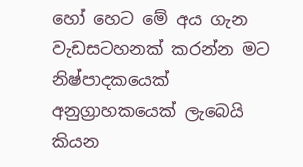හෝ හෙට මේ අය ගැන වැඩසටහනක් කරන්න මට නිෂ්පාදකයෙක් අනුග්‍රාහකයෙක් ලැබෙයි කියන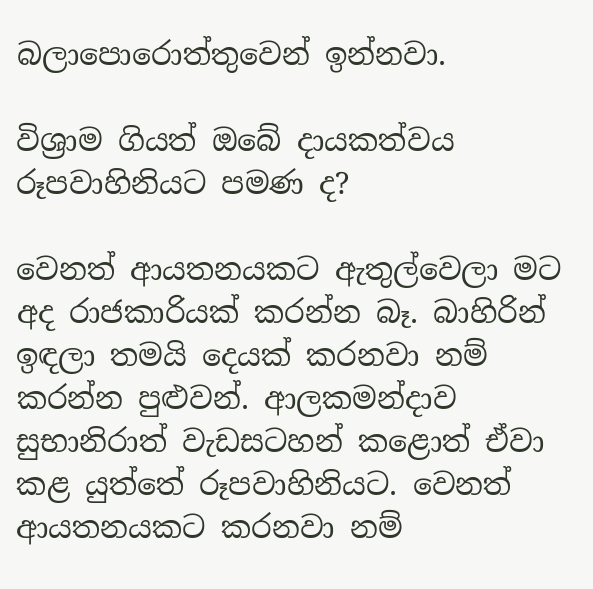බලාපොරොත්තුවෙන් ඉන්නවා.

විශ්‍රාම ගියත් ඔබේ දායකත්වය රූපවාහිනියට පමණ ද?

වෙනත් ආයතනයකට ඇතුල්වෙලා මට අද රාජකාරියක් කරන්න බෑ. බාහිරින් ඉඳලා තමයි දෙයක් කරනවා නම් කරන්න පුළුවන්. ආලකමන්දාව සුභානිරාත් වැඩසටහන් කළොත් ඒවා කළ යුත්තේ රූපවාහිනියට. වෙනත් ආයතනයකට කරනවා නම්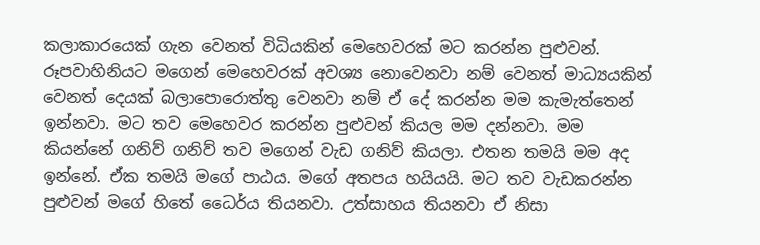කලාකාරයෙක් ගැන වෙනත් විධියකින් මෙහෙවරක් මට කරන්න පුළුවන්. රූපවාහිනියට මගෙන් මෙහෙවරක් අවශ්‍ය නොවෙනවා නම් වෙනත් මාධ්‍යයකින් වෙනත් දෙයක් බලාපොරොත්තු වෙනවා නම් ඒ දේ කරන්න මම කැමැත්තෙන් ඉන්නවා. මට තව මෙහෙවර කරන්න පුළුවන් කියල මම දන්නවා. මම කියන්නේ ගනිව් ගනිව් තව මගෙන් වැඩ ගනිව් කියලා. එතන තමයි මම අද ඉන්නේ. ඒක තමයි මගේ පාඨය. මගේ අතපය හයියයි. මට තව වැඩකරන්න පුළුවන් මගේ හිතේ ධෛර්ය තියනවා. උත්සාහය තියනවා ඒ නිසා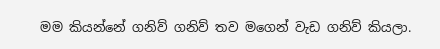මම කියන්නේ ගනිව් ගනිව් තව මගෙන් වැඩ ගනිව් කියලා.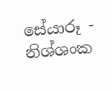සේයාරූ - නිශ්ශංක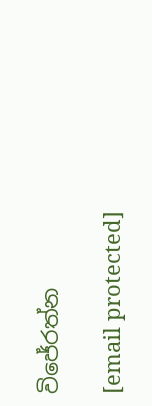විජේරත්න

[email protected]